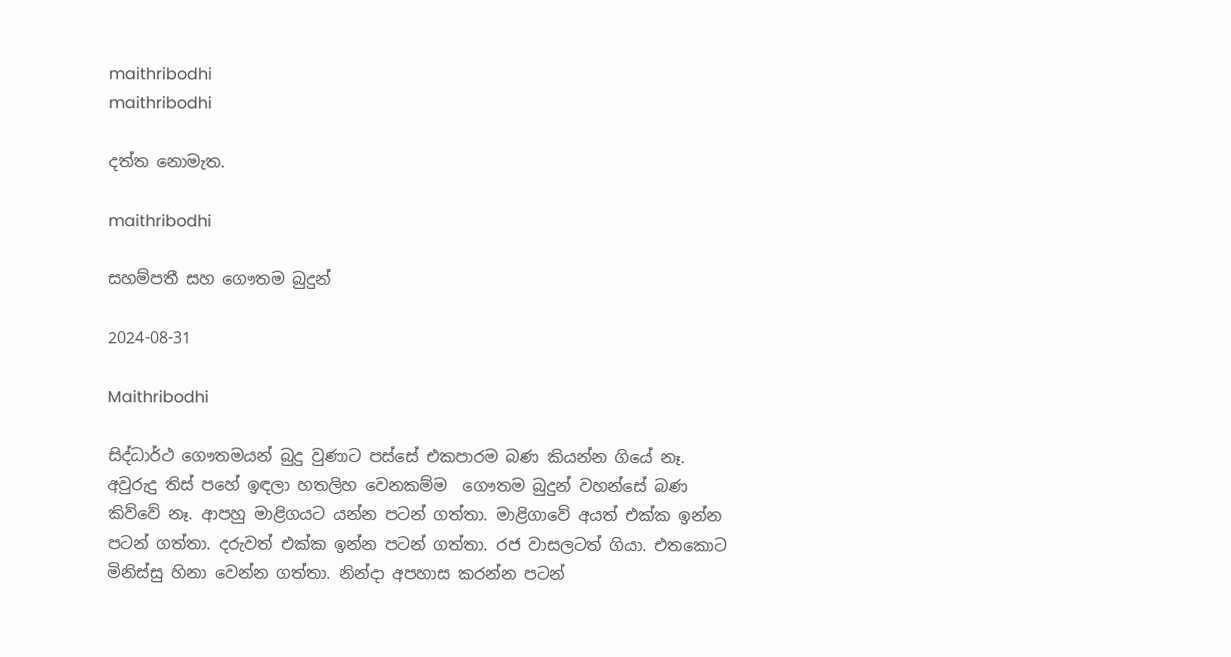maithribodhi
maithribodhi

දත්ත නොමැත.

maithribodhi

සහම්පතී සහ ගෞතම බුදුන්

2024-08-31

Maithribodhi

සිද්ධාර්ථ ගෞතමයන් බුදු වුණාට පස්සේ එකපාරම බණ කියන්න ගියේ නෑ. අවුරුදු තිස් පහේ ඉඳලා හතලිහ වෙනකම්ම  ගෞතම බුදුන් වහන්සේ බණ කිව්වේ නෑ. ආපහු මාළිගයට යන්න පටන් ගත්තා. මාළිගාවේ අයත් එක්ක ඉන්න පටන් ගත්තා. දරුවත් එක්ක ඉන්න පටන් ගත්තා. රජ වාසලටත් ගියා. එතකොට මිනිස්සු හිනා වෙන්න ගත්තා. නින්දා අපහාස කරන්න පටන්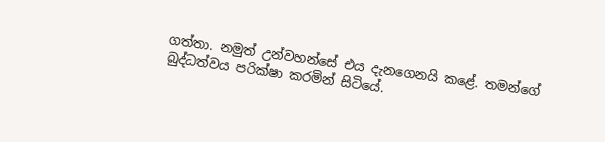ගත්තා. නමුත් උන්වහන්සේ එය දැනගෙනයි කළේ. තමන්ගේ බුද්ධත්වය පරික්ෂා කරමින් සිටියේ.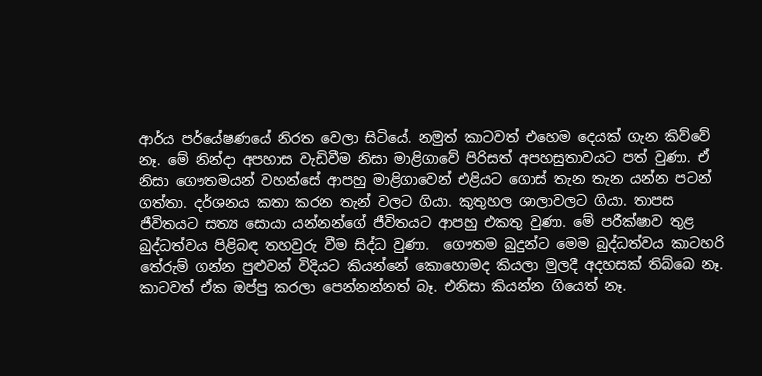ආර්ය පර්යේෂණයේ නිරත වෙලා සිටියේ. නමුත් කාටවත් එහෙම දෙයක් ගැන කිව්වේ නෑ. මේ නින්දා අපහාස වැඩිවීම නිසා මාළිගාවේ පිරිසත් අපහසුතාවයට පත් වුණා. ඒ නිසා ගෞතමයන් වහන්සේ ආපහු මාළිගාවෙන් එළියට ගොස් තැන තැන යන්න පටන් ගත්තා. දර්ශනය කතා කරන තැන් වලට ගියා. කුතුහල ශාලාවලට ගියා. තාපස ජීවිතයට සත්‍ය සොයා යන්නන්ගේ ජීවිතයට ආපහු එකතු වුණා. මේ පරීක්ෂාව තුළ බුද්ධත්වය පිළිබඳ තහවුරු වීම සිද්ධ වුණා.  ගෞතම බුදුන්ට මෙම බුද්ධත්වය කාටහරි තේරුම් ගන්න පුළුවන් විදියට කියන්නේ කොහොමද කියලා මුලදී අදහසක් තිබ්බෙ නෑ. කාටවත් ඒක ඔප්පු කරලා පෙන්නන්නත් බෑ. එනිසා කියන්න ගියෙත් නෑ.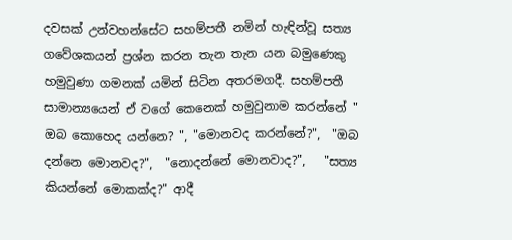දවසක් උන්වහන්සේට සහම්පතී නමින් හැඳින්වූ සත්‍ය ගවේශකයන් ප්‍රශ්න කරන තැන තැන යන බමුණෙකු හමුවුණා ගමනක් යමින් සිටින අතරමගදී. සහම්පතී සාමාන්‍යයෙන් ඒ වගේ කෙනෙක් හමුවුනාම කරන්නේ " ඔබ කොහෙද යන්නෙ? ", "මොනවද කරන්නේ?",  "ඔබ දන්නෙ මොනවද?",  "නොදන්නේ මොනවාද?",   "සත්‍ය කියන්නේ මොකක්ද?" ආදී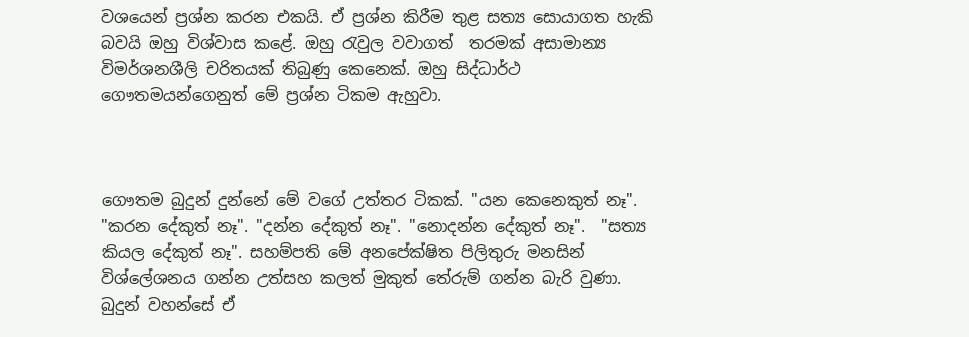වශයෙන් ප්‍රශ්න කරන එකයි. ඒ ප්‍රශ්න කිරීම තුළ සත්‍ය සොයාගත හැකි බවයි ඔහු විශ්වාස කළේ. ඔහු රැවුල වවාගත්  තරමක් අසාමාන්‍ය විමර්ශනශීලි චරිතයක් තිබුණු කෙනෙක්. ඔහු සිද්ධාර්ථ ගෞතමයන්ගෙනුත් මේ ප්‍රශ්න ටිකම ඇහුවා.



ගෞතම බුදුන් දුන්නේ මේ වගේ උත්තර ටිකක්. "යන කෙනෙකුත් නෑ". "කරන දේකුත් නෑ". "දන්න දේකුත් නෑ". "නොදන්න දේකුත් නෑ".  "සත්‍ය කියල දේකුත් නෑ". සහම්පති මේ අනපේක්ෂිත පිලිතුරු මනසින් විශ්ලේශනය ගන්න උත්සහ කලත් මුකුත් තේරුම් ගන්න බැරි වුණා. බුදුන් වහන්සේ ඒ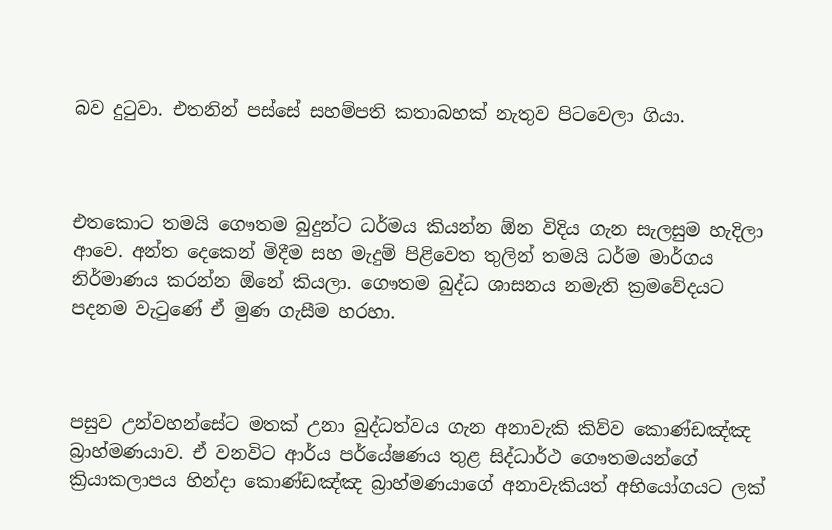බව දුටුවා. එතනින් පස්සේ සහම්පති කතාබහක් නැතුව පිටවෙලා ගියා.



එතකොට තමයි ගෞතම බුදුන්ට ධර්මය කියන්න ඕන විදිය ගැන සැලසුම හැදිලා ආවෙ. අන්ත දෙකෙන් මිදීම සහ මැදුම් පිළිවෙත තුලින් තමයි ධර්ම මාර්ගය නිර්මාණය කරන්න ඕනේ කියලා. ගෞතම බුද්ධ ශාසනය නමැති ක්‍රමවේදයට පදනම වැටුණේ ඒ මුණ ගැසීම හරහා.



පසුව උන්වහන්සේට මතක් උනා බුද්ධත්වය ගැන අනාවැකි කිව්ව කොණ්ඩඤ්ඤ බ්‍රාහ්මණයාව. ඒ වනවිට ආර්ය පර්යේෂණය තුළ සිද්ධාර්ථ ගෞතමයන්ගේ ක්‍රියාකලාපය හින්දා කොණ්ඩඤ්ඤ බ්‍රාහ්මණයාගේ අනාවැකියත් අභියෝගයට ලක්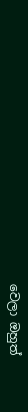වෙලා ඔහුත්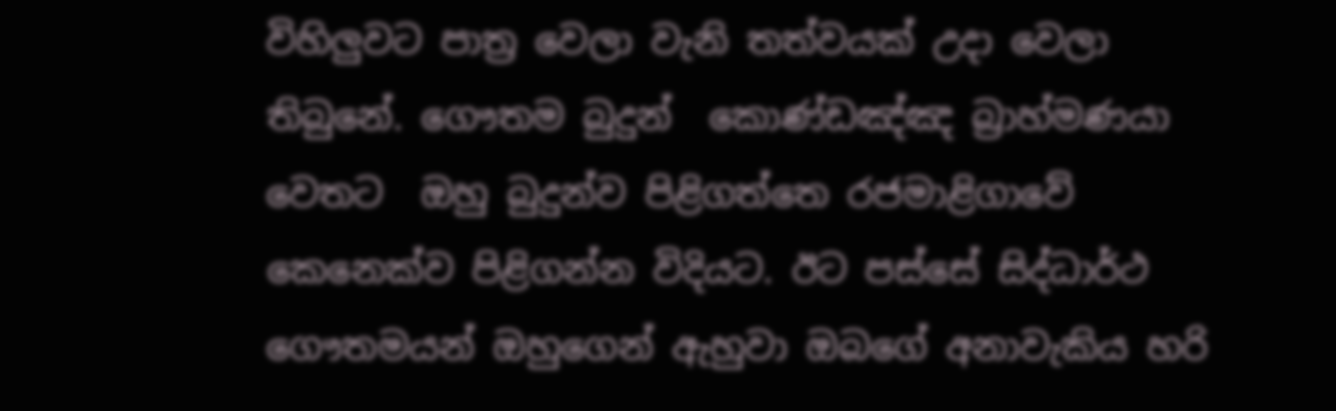විහිලුවට පාත්‍ර වෙලා වැනි තත්වයක් උදා වෙලා තිබුනේ. ගෞතම බුදුන්  කොණ්ඩඤ්ඤ බ්‍රාහ්මණයා වෙතට  ඔහු බුදුන්ව පිළිගත්තෙ රජමාළිගාවේ කෙනෙක්ව පිළිගන්න විදියට. ඊට පස්සේ සිද්ධාර්ථ ගෞතමයන් ඔහුගෙන් ඇහුවා ඔබගේ අනාවැකිය හරි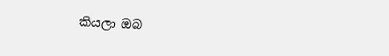කියලා ඔබ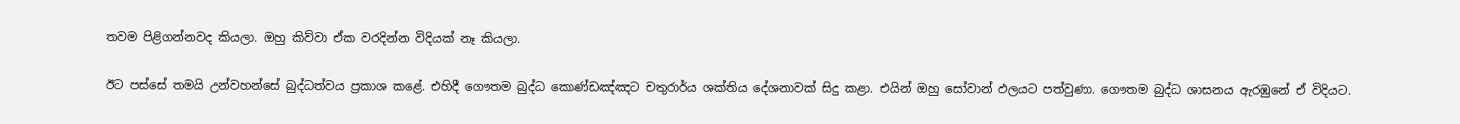තවම පිළිගන්නවද කියලා. ඔහු කිව්වා ඒක වරදින්න විදියක් නෑ කියලා.

ඊට පස්සේ තමයි උන්වහන්සේ බුද්ධත්වය ප්‍රකාශ කළේ. එහිදී ගෞතම බුද්ධ කොණ්ඩඤ්ඤට චතුරාර්ය ශක්තිය දේශනාවක් සිදු කළා. එයින් ඔහු සෝවාන් ඵලයට පත්වුණා. ගෞතම බුද්ධ ශාසනය ඇරඹුනේ ඒ විදියට.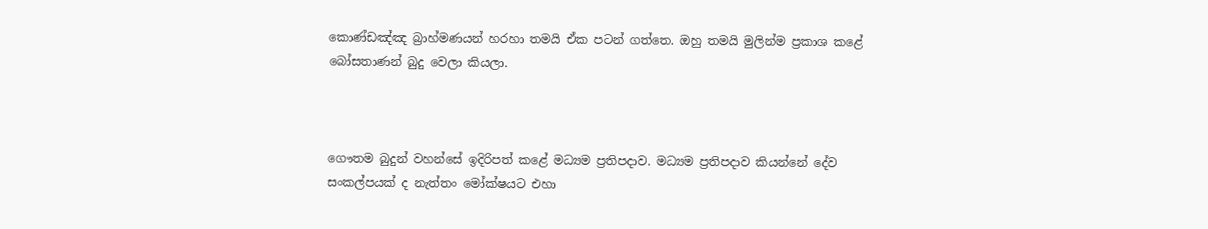කොණ්ඩඤ්ඤ බ්‍රාහ්මණයන් හරහා තමයි ඒක පටන් ගත්තෙ. ඔහු තමයි මුලින්ම ප්‍රකාශ කළේ බෝසතාණන් බුදු වෙලා කියලා.



ගෞතම බුදුන් වහන්සේ ඉදිරිපත් කළේ මධ්‍යම ප්‍රතිපදාව. මධ්‍යම ප්‍රතිපදාව කියන්නේ දේව සංකල්පයක් ද නැත්තං මෝක්ෂයට එහා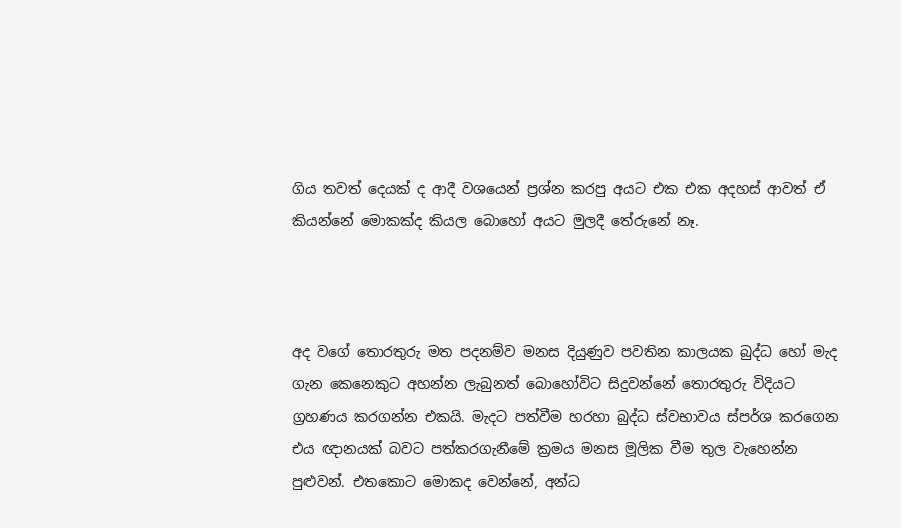ගිය තවත් දෙයක් ද ආදී වශයෙන් ප්‍රශ්න කරපු අයට එක එක අදහස් ආවත් ඒ කියන්නේ මොකක්ද කියල බොහෝ අයට මුලදී තේරුනේ නෑ.



අද වගේ තොරතුරු මත පදනම්ව මනස දියුණුව පවතින කාලයක බුද්ධ හෝ මැද ගැන කෙනෙකුට අහන්න ලැබුනත් බොහෝවිට සිදුවන්නේ තොරතුරු විදියට ග්‍රහණය කරගන්න එකයි. මැදට පත්වීම හරහා බුද්ධ ස්වභාවය ස්පර්ශ කරගෙන එය ඥානයක් බවට පත්කරගැනීමේ ක්‍රමය මනස මූලික වීම තුල වැහෙන්න පුළුවන්. එතකොට මොකද වෙන්නේ, අන්ධ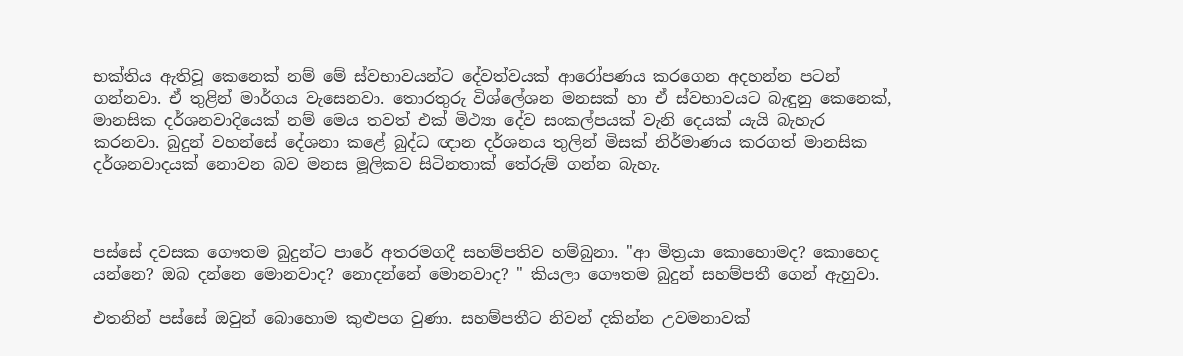භක්තිය ඇතිවූ කෙනෙක් නම් මේ ස්වභාවයන්ට දේවත්වයක් ආරෝපණය කරගෙන අදහන්න පටන් ගන්නවා. ඒ තුළින් මාර්ගය වැසෙනවා. තොරතුරු විශ්ලේශන මනසක් හා ඒ ස්වභාවයට බැඳුනු කෙනෙක්, මානසික දර්ශනවාදියෙක් නම් මෙය තවත් එක් මිථ්‍යා දේව සංකල්පයක් වැනි දෙයක් යැයි බැහැර කරනවා. බුදුන් වහන්සේ දේශනා කළේ බුද්ධ ඥාන දර්ශනය තුලින් මිසක් නිර්මාණය කරගත් මානසික දර්ශනවාදයක් නොවන බව මනස මූලිකව සිටිනතාක් තේරුම් ගන්න බැහැ.



පස්සේ දවසක ගෞතම බුදුන්ට පාරේ අතරමගදී සහම්පතිව හම්බුනා. "ආ මිත්‍රයා කොහොමද? කොහෙද යන්නෙ? ඔබ දන්නෙ මොනවාද? නොදන්නේ මොනවාද? " කියලා ගෞතම බුදුන් සහම්පතී ගෙන් ඇහුවා.

එතනින් පස්සේ ඔවුන් බොහොම කුළුපග වුණා. සහම්පතීට නිවන් දකින්න උවමනාවක්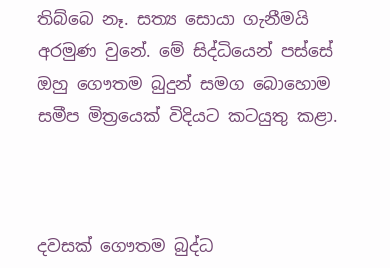තිබ්බෙ නෑ. සත්‍ය සොයා ගැනීමයි අරමුණ වුනේ. මේ සිද්ධියෙන් පස්සේ ඔහු ගෞතම බුදුන් සමග බොහොම සමීප මිත්‍රයෙක් විදියට කටයුතු කළා.



දවසක් ගෞතම බුද්ධ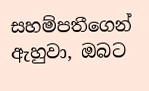සහම්පතීගෙන් ඇහුවා, ඔබට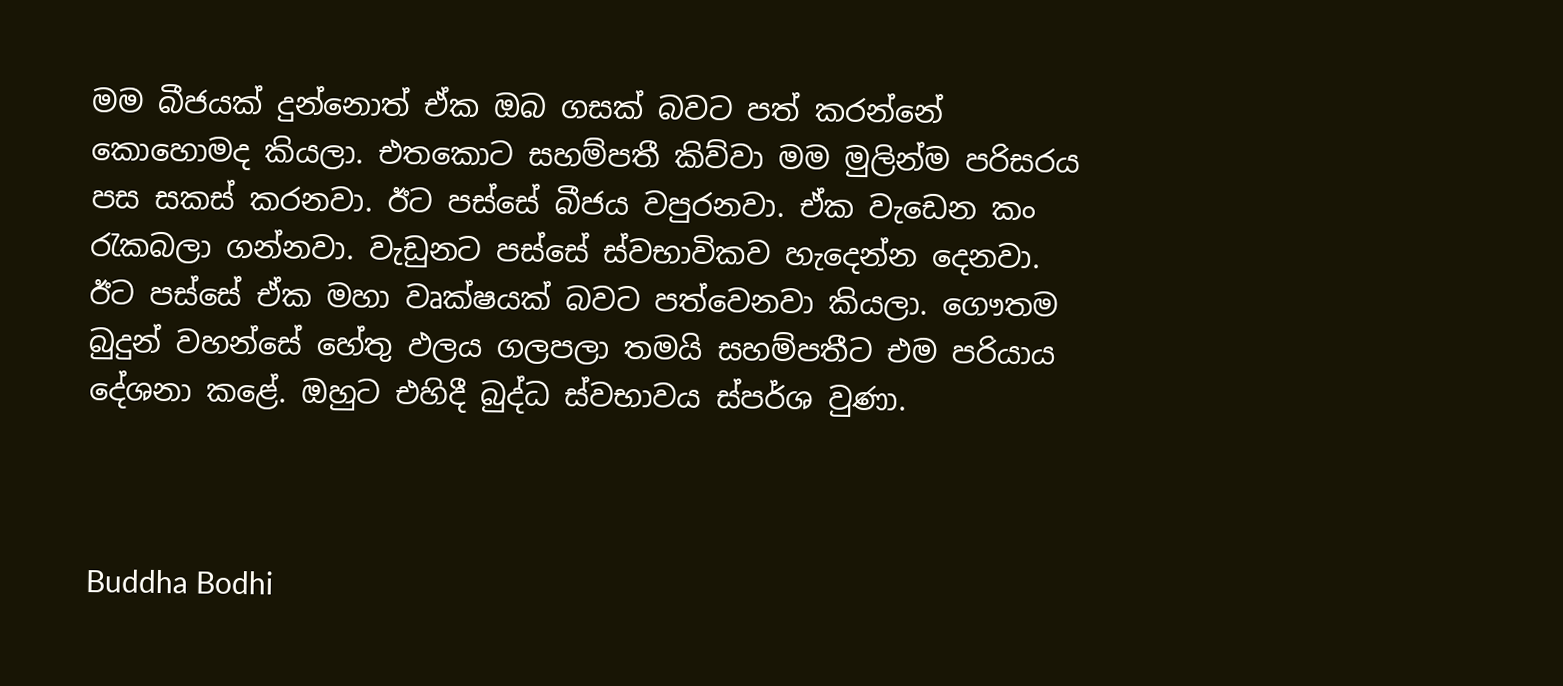මම බීජයක් දුන්නොත් ඒක ඔබ ගසක් බවට පත් කරන්නේ කොහොමද කියලා. එතකොට සහම්පතී කිව්වා මම මුලින්ම පරිසරය පස සකස් කරනවා. ඊට පස්සේ බීජය වපුරනවා. ඒක වැඩෙන කං රැකබලා ගන්නවා. වැඩුනට පස්සේ ස්වභාවිකව හැදෙන්න දෙනවා. ඊට පස්සේ ඒක මහා වෘක්ෂයක් බවට පත්වෙනවා කියලා. ගෞතම බුදුන් වහන්සේ හේතු ඵලය ගලපලා තමයි සහම්පතීට එම පරියාය දේශනා කළේ. ඔහුට එහිදී බුද්ධ ස්වභාවය ස්පර්ශ වුණා.



Buddha Bodhi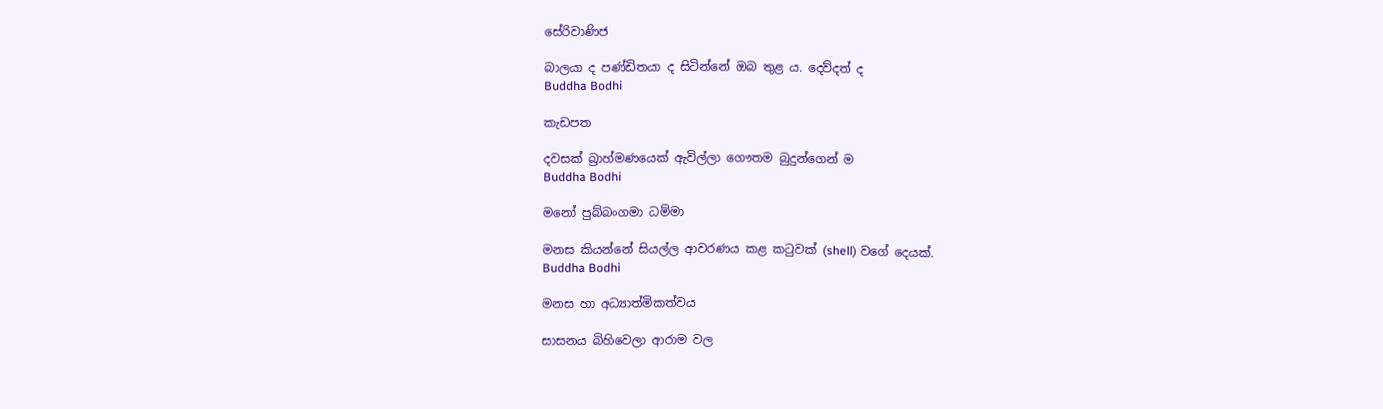සේරිවාණිජ

බාලයා ද පණ්ඩිතයා ද සිටින්නේ ඔබ තුළ ය. දෙව්දත් ද
Buddha Bodhi

කැඩපත

දවසක් බ්‍රාහ්මණයෙක් ඇවිල්ලා ගෞතම බුදුන්ගෙන් ම
Buddha Bodhi

මනෝ පුබ්බංගමා ධම්මා

මනස කියන්නේ සියල්ල ආවරණය කළ කටුවක් (shell) වගේ දෙයක්.
Buddha Bodhi

මනස හා අධ්‍යාත්මිකත්වය

සාසනය බිහිවෙලා ආරාම වල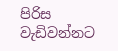පිරිස වැඩිවන්නට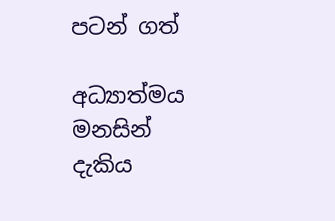පටන් ගත්

අධ්‍යාත්මය මනසින් දැකිය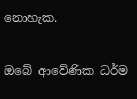නොහැක.

ඔබේ ආවේණික ධර්ම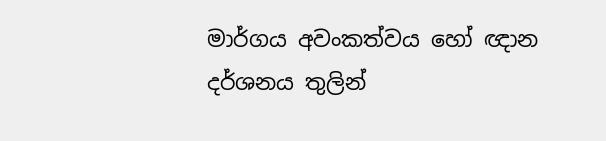මාර්ගය අවංකත්වය හෝ ඥාන දර්ශනය තුලින්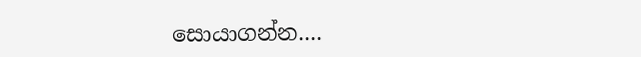සොයාගන්න....